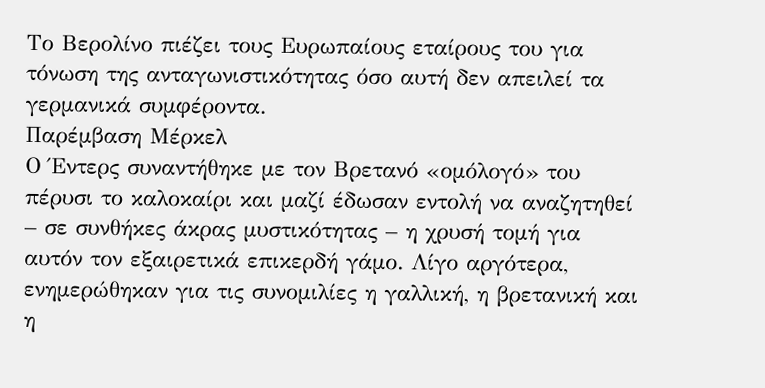Το Βερολίνο πιέζει τους Ευρωπαίους εταίρους του για τόνωση της ανταγωνιστικότητας όσο αυτή δεν απειλεί τα γερμανικά συμφέροντα.
Παρέμβαση Μέρκελ
Ο Έντερς συναντήθηκε με τον Βρετανό «ομόλογό» του πέρυσι το καλοκαίρι και μαζί έδωσαν εντολή να αναζητηθεί – σε συνθήκες άκρας μυστικότητας – η χρυσή τομή για αυτόν τον εξαιρετικά επικερδή γάμο. Λίγο αργότερα, ενημερώθηκαν για τις συνομιλίες η γαλλική, η βρετανική και η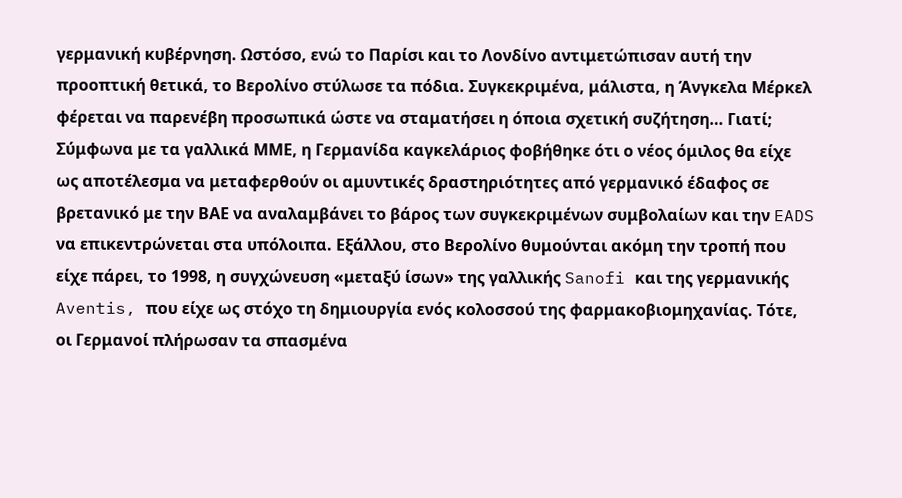γερμανική κυβέρνηση. Ωστόσο, ενώ το Παρίσι και το Λονδίνο αντιμετώπισαν αυτή την προοπτική θετικά, το Βερολίνο στύλωσε τα πόδια. Συγκεκριμένα, μάλιστα, η Άνγκελα Μέρκελ φέρεται να παρενέβη προσωπικά ώστε να σταματήσει η όποια σχετική συζήτηση… Γιατί;
Σύμφωνα με τα γαλλικά ΜΜΕ, η Γερμανίδα καγκελάριος φοβήθηκε ότι ο νέος όμιλος θα είχε ως αποτέλεσμα να μεταφερθούν οι αμυντικές δραστηριότητες από γερμανικό έδαφος σε βρετανικό με την ΒAE να αναλαμβάνει το βάρος των συγκεκριμένων συμβολαίων και την EADS να επικεντρώνεται στα υπόλοιπα. Εξάλλου, στο Βερολίνο θυμούνται ακόμη την τροπή που είχε πάρει, το 1998, η συγχώνευση «μεταξύ ίσων» της γαλλικής Sanofi και της γερμανικής Aventis, που είχε ως στόχο τη δημιουργία ενός κολοσσού της φαρμακοβιομηχανίας. Τότε, οι Γερμανοί πλήρωσαν τα σπασμένα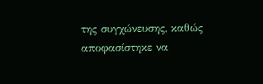της συγχώνευσης, καθώς αποφασίστηκε να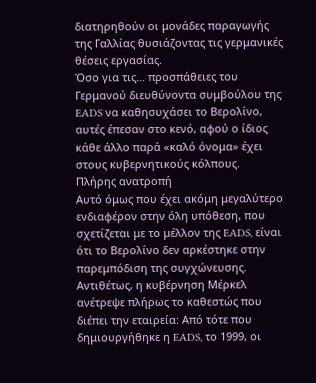διατηρηθούν οι μονάδες παραγωγής της Γαλλίας θυσιάζοντας τις γερμανικές θέσεις εργασίας.
Όσο για τις… προσπάθειες του Γερμανού διευθύνοντα συμβούλου της EADS να καθησυχάσει το Βερολίνο, αυτές έπεσαν στο κενό, αφού ο ίδιος κάθε άλλο παρά «καλό όνομα» έχει στους κυβερνητικούς κόλπους.
Πλήρης ανατροπή
Αυτό όμως που έχει ακόμη μεγαλύτερο ενδιαφέρον στην όλη υπόθεση, που σχετίζεται με το μέλλον της EADS, είναι ότι το Βερολίνο δεν αρκέστηκε στην παρεμπόδιση της συγχώνευσης. Αντιθέτως, η κυβέρνηση Μέρκελ ανέτρεψε πλήρως το καθεστώς που διέπει την εταιρεία: Από τότε που δημιουργήθηκε η EADS, το 1999, οι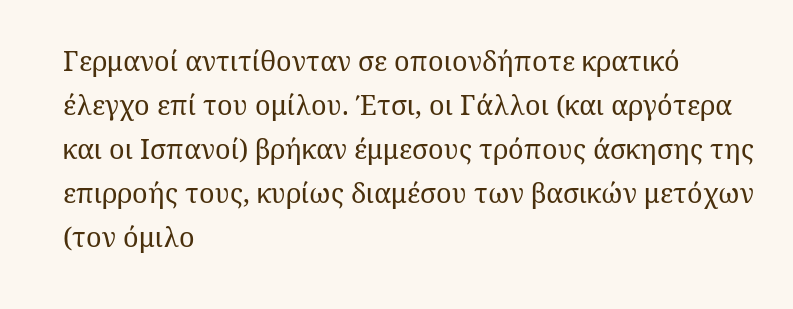Γερμανοί αντιτίθονταν σε οποιονδήποτε κρατικό έλεγχο επί του ομίλου. Έτσι, οι Γάλλοι (και αργότερα και οι Ισπανοί) βρήκαν έμμεσους τρόπους άσκησης της επιρροής τους, κυρίως διαμέσου των βασικών μετόχων (τον όμιλο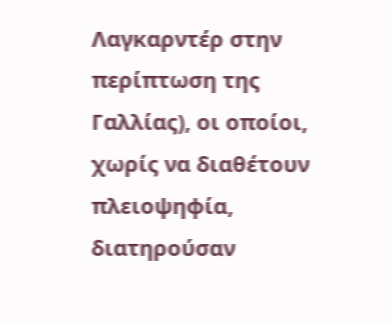Λαγκαρντέρ στην περίπτωση της Γαλλίας), οι οποίοι, χωρίς να διαθέτουν πλειοψηφία, διατηρούσαν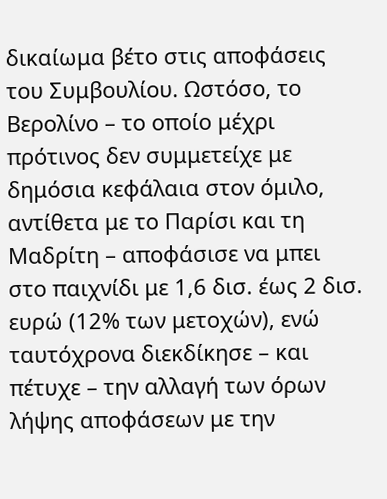δικαίωμα βέτο στις αποφάσεις του Συμβουλίου. Ωστόσο, το Βερολίνο – το οποίο μέχρι πρότινος δεν συμμετείχε με δημόσια κεφάλαια στον όμιλο, αντίθετα με το Παρίσι και τη Μαδρίτη – αποφάσισε να μπει στο παιχνίδι με 1,6 δισ. έως 2 δισ. ευρώ (12% των μετοχών), ενώ ταυτόχρονα διεκδίκησε – και πέτυχε – την αλλαγή των όρων λήψης αποφάσεων με την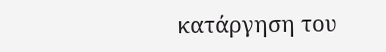κατάργηση του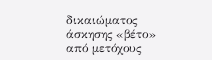δικαιώματος άσκησης «βέτο» από μετόχους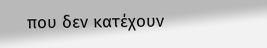που δεν κατέχουν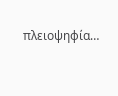πλειοψηφία…